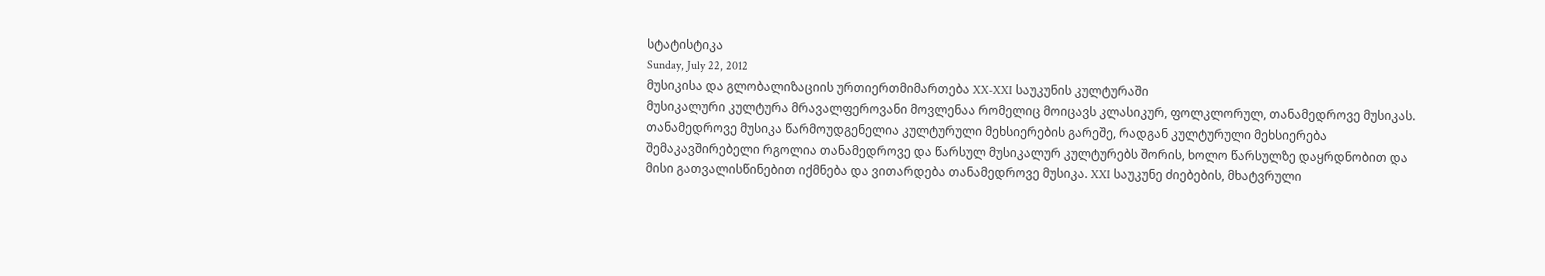სტატისტიკა
Sunday, July 22, 2012
მუსიკისა და გლობალიზაციის ურთიერთმიმართება XX-XXI საუკუნის კულტურაში
მუსიკალური კულტურა მრავალფეროვანი მოვლენაა რომელიც მოიცავს კლასიკურ, ფოლკლორულ, თანამედროვე მუსიკას. თანამედროვე მუსიკა წარმოუდგენელია კულტურული მეხსიერების გარეშე, რადგან კულტურული მეხსიერება შემაკავშირებელი რგოლია თანამედროვე და წარსულ მუსიკალურ კულტურებს შორის, ხოლო წარსულზე დაყრდნობით და მისი გათვალისწინებით იქმნება და ვითარდება თანამედროვე მუსიკა. XXI საუკუნე ძიებების, მხატვრული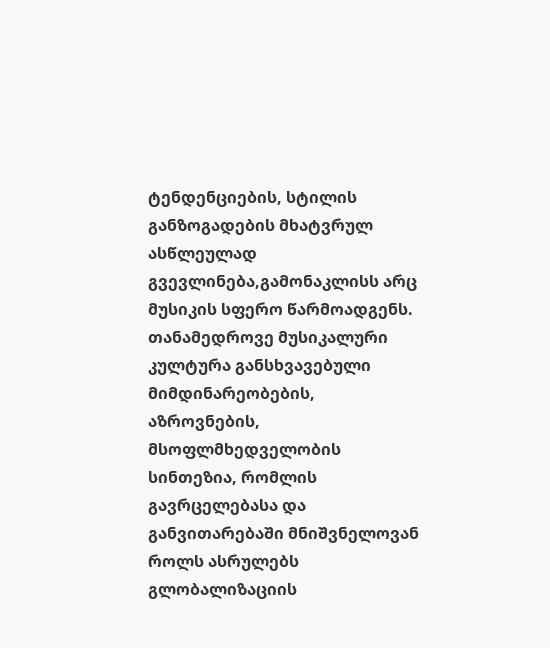ტენდენციების, სტილის განზოგადების მხატვრულ ასწლეულად გვევლინება,გამონაკლისს არც მუსიკის სფერო წარმოადგენს. თანამედროვე მუსიკალური კულტურა განსხვავებული მიმდინარეობების, აზროვნების, მსოფლმხედველობის სინთეზია, რომლის გავრცელებასა და განვითარებაში მნიშვნელოვან როლს ასრულებს გლობალიზაციის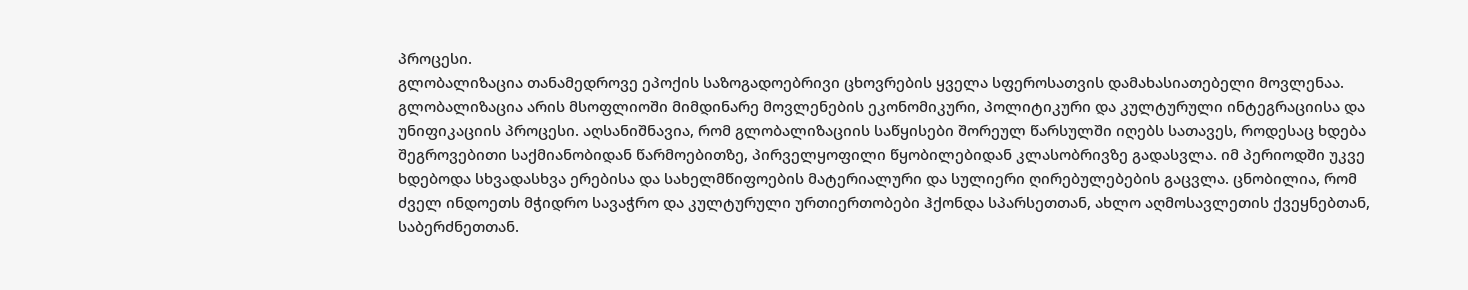პროცესი.
გლობალიზაცია თანამედროვე ეპოქის საზოგადოებრივი ცხოვრების ყველა სფეროსათვის დამახასიათებელი მოვლენაა. გლობალიზაცია არის მსოფლიოში მიმდინარე მოვლენების ეკონომიკური, პოლიტიკური და კულტურული ინტეგრაციისა და უნიფიკაციის პროცესი. აღსანიშნავია, რომ გლობალიზაციის საწყისები შორეულ წარსულში იღებს სათავეს, როდესაც ხდება შეგროვებითი საქმიანობიდან წარმოებითზე, პირველყოფილი წყობილებიდან კლასობრივზე გადასვლა. იმ პერიოდში უკვე ხდებოდა სხვადასხვა ერებისა და სახელმწიფოების მატერიალური და სულიერი ღირებულებების გაცვლა. ცნობილია, რომ ძველ ინდოეთს მჭიდრო სავაჭრო და კულტურული ურთიერთობები ჰქონდა სპარსეთთან, ახლო აღმოსავლეთის ქვეყნებთან, საბერძნეთთან.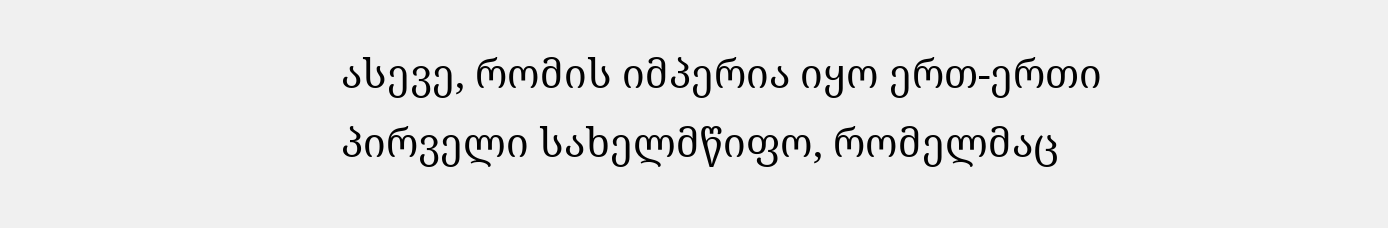ასევე, რომის იმპერია იყო ერთ-ერთი პირველი სახელმწიფო, რომელმაც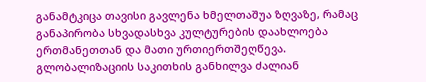განამტკიცა თავისი გავლენა ხმელთაშუა ზღვაზე, რამაც განაპირობა სხვადასხვა კულტურების დაახლოება ერთმანეთთან და მათი ურთიერთშეღწევა.
გლობალიზაციის საკითხის განხილვა ძალიან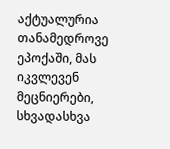აქტუალურია თანამედროვე ეპოქაში, მას იკვლევენ მეცნიერები, სხვადასხვა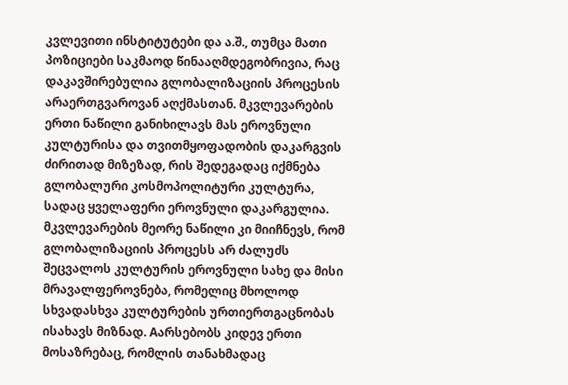კვლევითი ინსტიტუტები და ა.შ., თუმცა მათი პოზიციები საკმაოდ წინააღმდეგობრივია, რაც დაკავშირებულია გლობალიზაციის პროცესის არაერთგვაროვან აღქმასთან. მკვლევარების ერთი ნაწილი განიხილავს მას ეროვნული კულტურისა და თვითმყოფადობის დაკარგვის ძირითად მიზეზად, რის შედეგადაც იქმნება გლობალური კოსმოპოლიტური კულტურა, სადაც ყველაფერი ეროვნული დაკარგულია. მკვლევარების მეორე ნაწილი კი მიიჩნევს, რომ გლობალიზაციის პროცესს არ ძალუძს შეცვალოს კულტურის ეროვნული სახე და მისი მრავალფეროვნება, რომელიც მხოლოდ სხვადასხვა კულტურების ურთიერთგაცნობას ისახავს მიზნად. Aარსებობს კიდევ ერთი მოსაზრებაც, რომლის თანახმადაც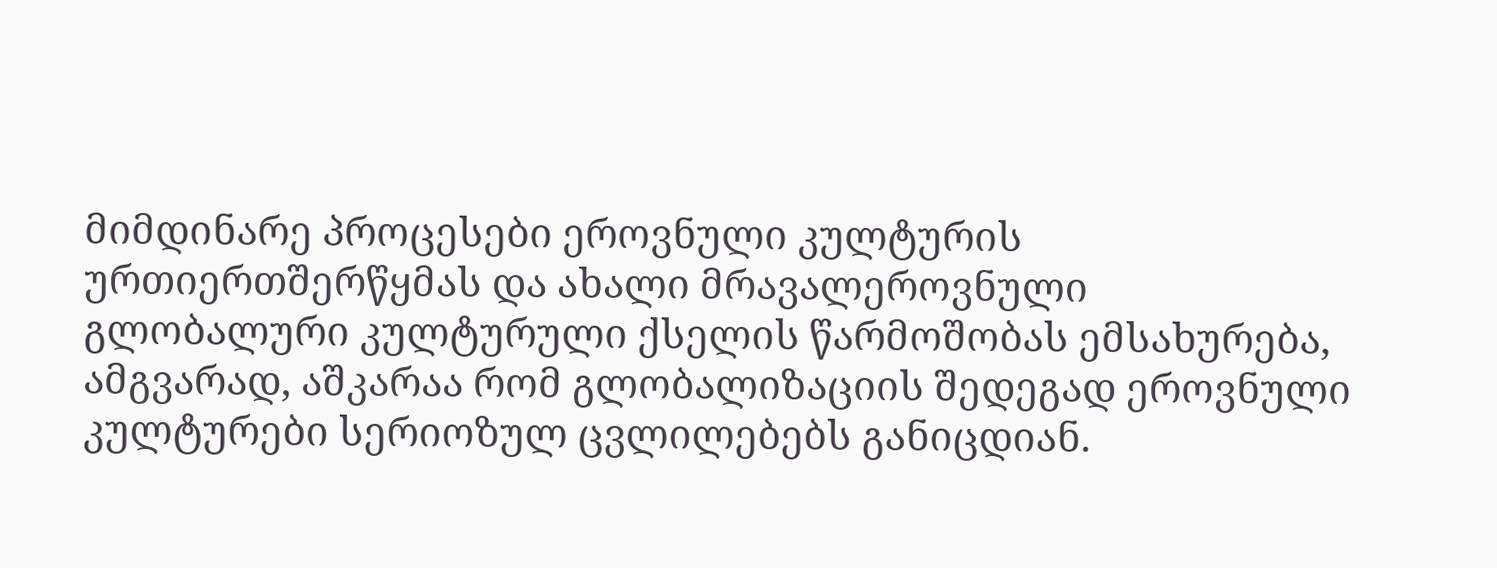მიმდინარე პროცესები ეროვნული კულტურის ურთიერთშერწყმას და ახალი მრავალეროვნული გლობალური კულტურული ქსელის წარმოშობას ემსახურება, ამგვარად, აშკარაა რომ გლობალიზაციის შედეგად ეროვნული კულტურები სერიოზულ ცვლილებებს განიცდიან.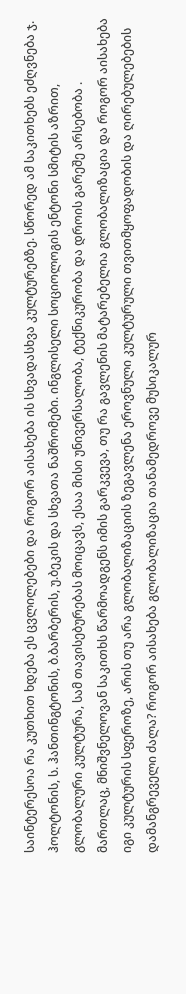საინტერესოა რა კუთხით ხდება ეს ცვლილებები და როგორ აისახება ის სხვადასხვა კულტურებზე. სწორედ ამ საკითხებს ეძღვნება ჯ. ჰოლტონის, ს. ჰანთინგტონის, ბ.ბარბერის, უ.ბეკის და სხვათა ნაშრომები. ინგლისელი სოციოლოგის ენტონი სმიტის აზრით, გლობალური კულტურა, სამ თავისებურებას მოიცავს, ესაა მისი უნივერსალობა, ტექნიკურობა და დროის გარეშე არსებობა . მართლაც, მნიშვნელოვან საკითხს წარმოადგენს იმის გარკვევა, თუ რა გავლენის მატარებელია გლობალიზაცია და როგორ აისახება იგი კულტურის სფეროზე, არის თუ არა გლობალიზაციის ზეგავლენა ეროვნული კულტურული თვითმყოფადობის და ღირებულებების დამანგრეველი ძალა? როგორ აისახება გლობალიზაცია თანამედროვე მუსიკალურ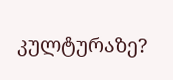კულტურაზე?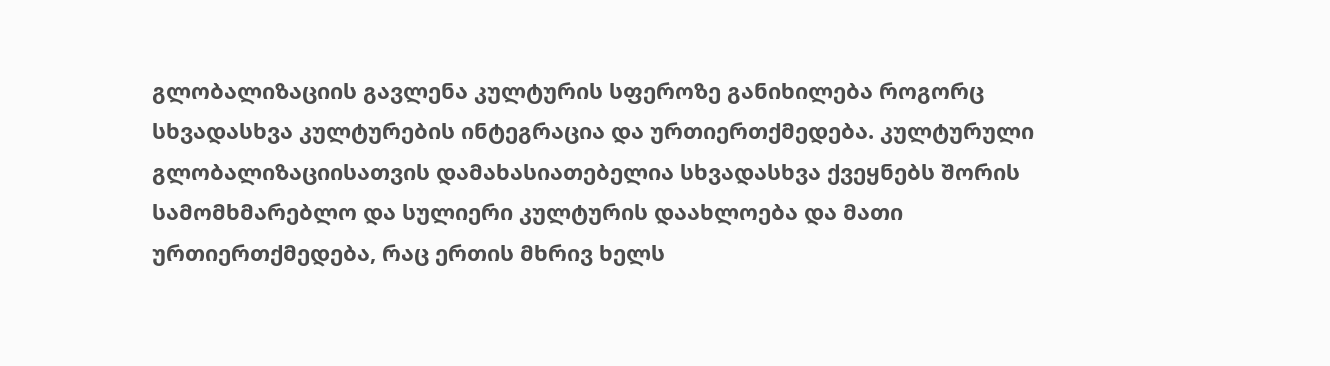გლობალიზაციის გავლენა კულტურის სფეროზე განიხილება როგორც სხვადასხვა კულტურების ინტეგრაცია და ურთიერთქმედება. კულტურული გლობალიზაციისათვის დამახასიათებელია სხვადასხვა ქვეყნებს შორის სამომხმარებლო და სულიერი კულტურის დაახლოება და მათი ურთიერთქმედება, რაც ერთის მხრივ ხელს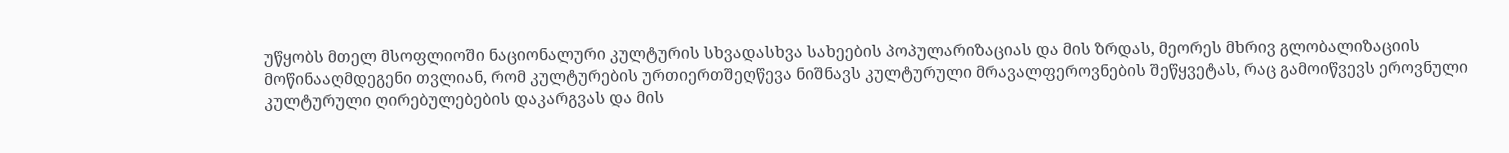უწყობს მთელ მსოფლიოში ნაციონალური კულტურის სხვადასხვა სახეების პოპულარიზაციას და მის ზრდას, მეორეს მხრივ გლობალიზაციის მოწინააღმდეგენი თვლიან, რომ კულტურების ურთიერთშეღწევა ნიშნავს კულტურული მრავალფეროვნების შეწყვეტას, რაც გამოიწვევს ეროვნული კულტურული ღირებულებების დაკარგვას და მის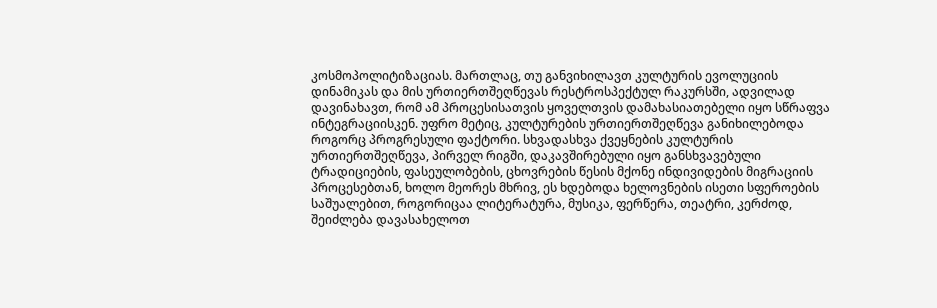კოსმოპოლიტიზაციას. მართლაც, თუ განვიხილავთ კულტურის ევოლუციის დინამიკას და მის ურთიერთშეღწევას რესტროსპექტულ რაკურსში, ადვილად დავინახავთ, რომ ამ პროცესისათვის ყოველთვის დამახასიათებელი იყო სწრაფვა ინტეგრაციისკენ. უფრო მეტიც, კულტურების ურთიერთშეღწევა განიხილებოდა როგორც პროგრესული ფაქტორი. სხვადასხვა ქვეყნების კულტურის ურთიერთშეღწევა, პირველ რიგში, დაკავშირებული იყო განსხვავებული ტრადიციების, ფასეულობების, ცხოვრების წესის მქონე ინდივიდების მიგრაციის პროცესებთან, ხოლო მეორეს მხრივ, ეს ხდებოდა ხელოვნების ისეთი სფეროების საშუალებით, როგორიცაა ლიტერატურა, მუსიკა, ფერწერა, თეატრი, კერძოდ, შეიძლება დავასახელოთ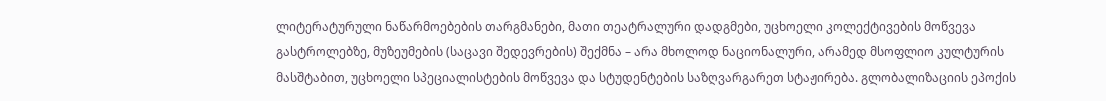ლიტერატურული ნაწარმოებების თარგმანები, მათი თეატრალური დადგმები, უცხოელი კოლექტივების მოწვევა გასტროლებზე, მუზეუმების (საცავი შედევრების) შექმნა – არა მხოლოდ ნაციონალური, არამედ მსოფლიო კულტურის მასშტაბით, უცხოელი სპეციალისტების მოწვევა და სტუდენტების საზღვარგარეთ სტაჟირება. გლობალიზაციის ეპოქის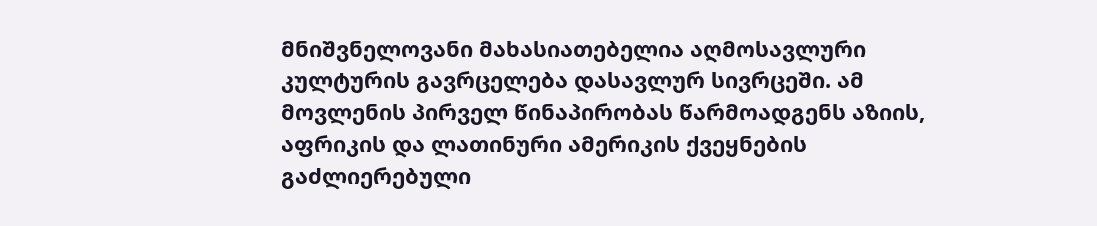მნიშვნელოვანი მახასიათებელია აღმოსავლური კულტურის გავრცელება დასავლურ სივრცეში. ამ მოვლენის პირველ წინაპირობას წარმოადგენს აზიის, აფრიკის და ლათინური ამერიკის ქვეყნების გაძლიერებული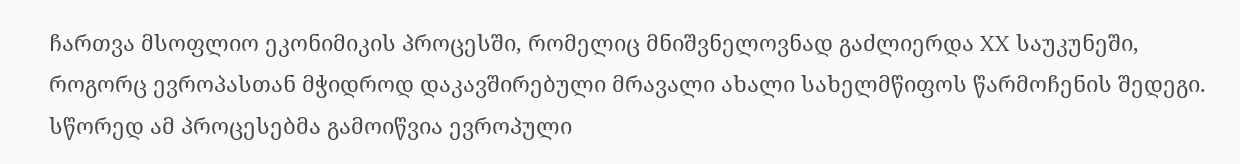ჩართვა მსოფლიო ეკონიმიკის პროცესში, რომელიც მნიშვნელოვნად გაძლიერდა XX საუკუნეში, როგორც ევროპასთან მჭიდროდ დაკავშირებული მრავალი ახალი სახელმწიფოს წარმოჩენის შედეგი. სწორედ ამ პროცესებმა გამოიწვია ევროპული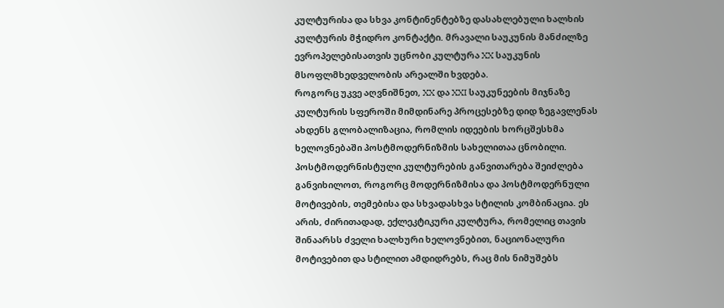კულტურისა და სხვა კონტინენტებზე დასახლებული ხალხის კულტურის მჭიდრო კონტაქტი. მრავალი საუკუნის მანძილზე ევროპელებისათვის უცნობი კულტურა XX საუკუნის მსოფლმხედველობის არეალში ხვდება.
როგორც უკვე აღვნიშნეთ, XX და XXI საუკუნეების მიჯნაზე კულტურის სფეროში მიმდინარე პროცესებზე დიდ ზეგავლენას ახდენს გლობალიზაცია, რომლის იდეების ხორცშესხმა ხელოვნებაში პოსტმოდერნიზმის სახელითაა ცნობილი. პოსტმოდერნისტული კულტურების განვითარება შეიძლება განვიხილოთ, როგორც მოდერნიზმისა და პოსტმოდერნული მოტივების, თემებისა და სხვადასხვა სტილის კომბინაცია. ეს არის, ძირითადად, ექლეკტიკური კულტურა, რომელიც თავის შინაარსს ძველი ხალხური ხელოვნებით, ნაციონალური მოტივებით და სტილით ამდიდრებს, რაც მის ნიმუშებს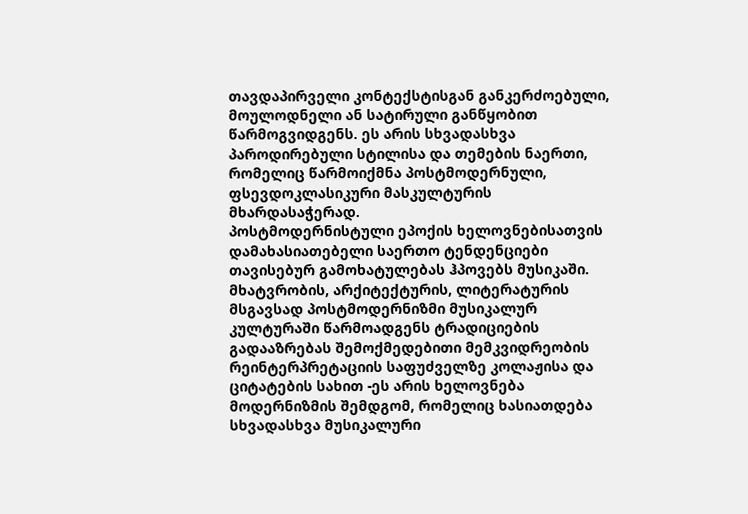თავდაპირველი კონტექსტისგან განკერძოებული, მოულოდნელი ან სატირული განწყობით წარმოგვიდგენს. ეს არის სხვადასხვა პაროდირებული სტილისა და თემების ნაერთი, რომელიც წარმოიქმნა პოსტმოდერნული, ფსევდოკლასიკური მასკულტურის მხარდასაჭერად.
პოსტმოდერნისტული ეპოქის ხელოვნებისათვის დამახასიათებელი საერთო ტენდენციები თავისებურ გამოხატულებას ჰპოვებს მუსიკაში. მხატვრობის, არქიტექტურის, ლიტერატურის მსგავსად პოსტმოდერნიზმი მუსიკალურ კულტურაში წარმოადგენს ტრადიციების გადააზრებას შემოქმედებითი მემკვიდრეობის რეინტერპრეტაციის საფუძველზე კოლაჟისა და ციტატების სახით -ეს არის ხელოვნება მოდერნიზმის შემდგომ, რომელიც ხასიათდება სხვადასხვა მუსიკალური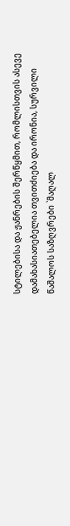სტილებისა და ჟანრების შერწყმით, რომლისთვის ასევე დამახასიათებელია თვითძიება და ირონია, სურვილი წაშალოს საზღვრები `მაღალ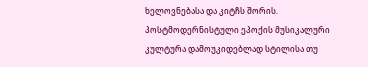ხელოვნებასა და კიტჩს შორის. პოსტმოდერნისტული ეპოქის მუსიკალური კულტურა დამოუკიდებლად სტილისა თუ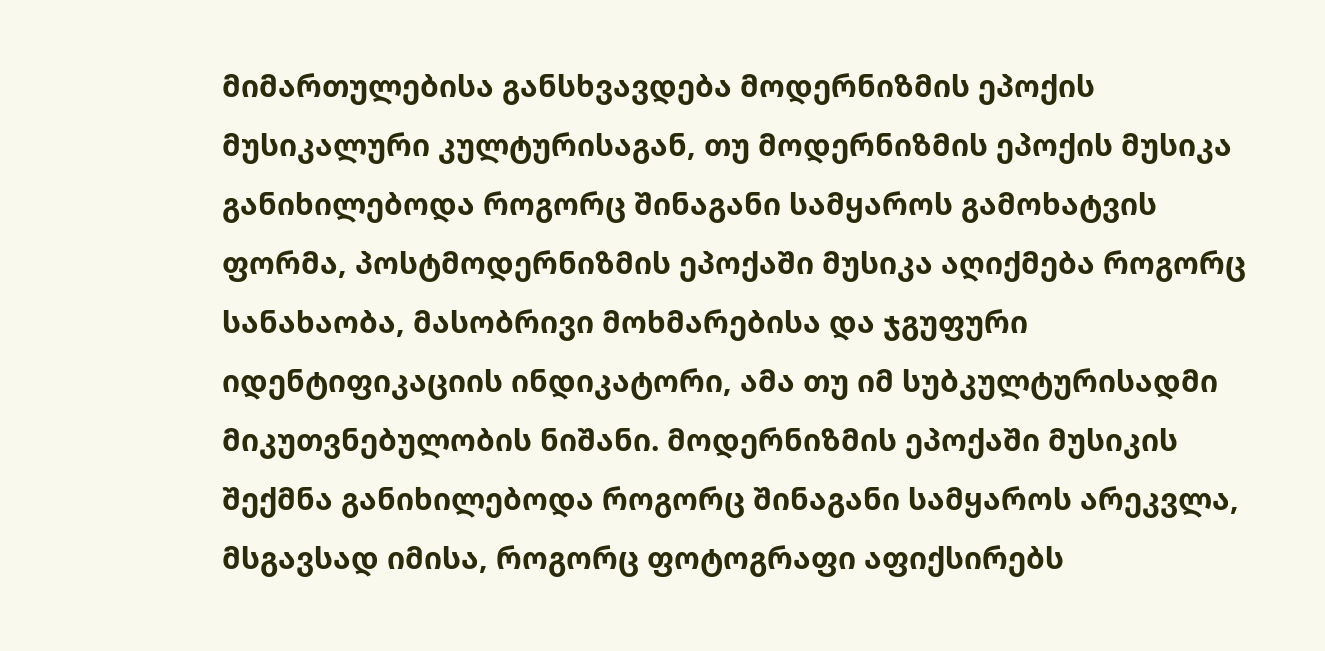მიმართულებისა განსხვავდება მოდერნიზმის ეპოქის მუსიკალური კულტურისაგან, თუ მოდერნიზმის ეპოქის მუსიკა განიხილებოდა როგორც შინაგანი სამყაროს გამოხატვის ფორმა, პოსტმოდერნიზმის ეპოქაში მუსიკა აღიქმება როგორც სანახაობა, მასობრივი მოხმარებისა და ჯგუფური იდენტიფიკაციის ინდიკატორი, ამა თუ იმ სუბკულტურისადმი მიკუთვნებულობის ნიშანი. მოდერნიზმის ეპოქაში მუსიკის შექმნა განიხილებოდა როგორც შინაგანი სამყაროს არეკვლა, მსგავსად იმისა, როგორც ფოტოგრაფი აფიქსირებს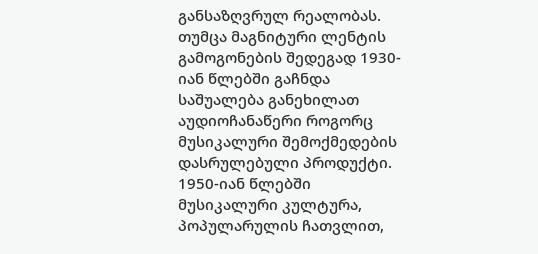განსაზღვრულ რეალობას.
თუმცა მაგნიტური ლენტის გამოგონების შედეგად 1930-იან წლებში გაჩნდა საშუალება განეხილათ აუდიოჩანაწერი როგორც მუსიკალური შემოქმედების დასრულებული პროდუქტი. 1950-იან წლებში მუსიკალური კულტურა, პოპულარულის ჩათვლით,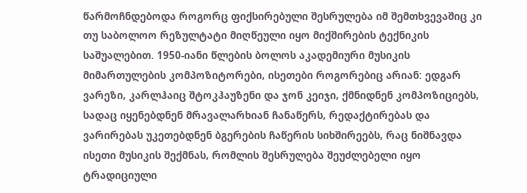წარმოჩნდებოდა როგორც ფიქსირებული შესრულება იმ შემთხვევაშიც კი თუ საბოლოო რეზულტატი მიღწეული იყო მიქშირების ტექნიკის საშუალებით. 1950-იანი წლების ბოლოს აკადემიური მუსიკის მიმართულების კომპოზიტორები, ისეთები როგორებიც არიან: ედგარ ვარეზი, კარლჰაიც შტოკჰაუზენი და ჯონ კეიჯი, ქმნიდნენ კომპოზიციებს, სადაც იყენებდნენ მრავალარხიან ჩანაწერს, რედაქტირებას და ვარირებას უკეთებდნენ ბგერების ჩაწერის სიხშირეებს, რაც ნიშნავდა ისეთი მუსიკის შექმნას, რომლის შესრულება შეუძლებელი იყო ტრადიციული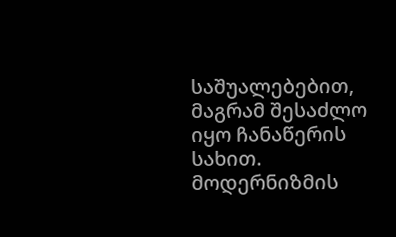საშუალებებით, მაგრამ შესაძლო იყო ჩანაწერის სახით. მოდერნიზმის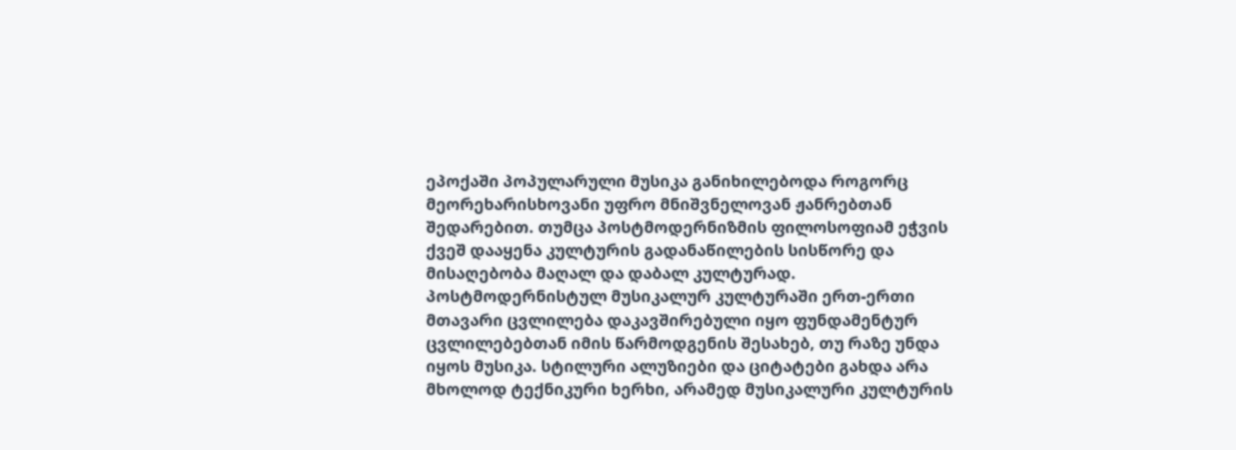ეპოქაში პოპულარული მუსიკა განიხილებოდა როგორც მეორეხარისხოვანი უფრო მნიშვნელოვან ჟანრებთან შედარებით. თუმცა პოსტმოდერნიზმის ფილოსოფიამ ეჭვის ქვეშ დააყენა კულტურის გადანაწილების სისწორე და მისაღებობა მაღალ და დაბალ კულტურად.
პოსტმოდერნისტულ მუსიკალურ კულტურაში ერთ-ერთი მთავარი ცვლილება დაკავშირებული იყო ფუნდამენტურ ცვლილებებთან იმის წარმოდგენის შესახებ, თუ რაზე უნდა იყოს მუსიკა. სტილური ალუზიები და ციტატები გახდა არა მხოლოდ ტექნიკური ხერხი, არამედ მუსიკალური კულტურის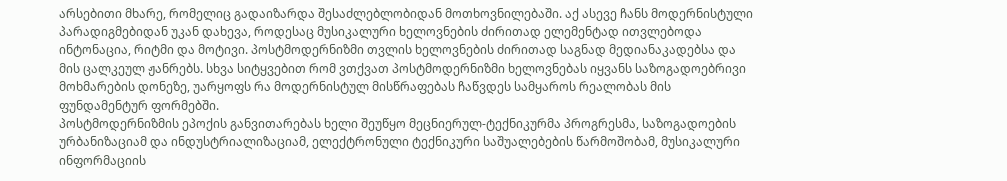არსებითი მხარე, რომელიც გადაიზარდა შესაძლებლობიდან მოთხოვნილებაში. აქ ასევე ჩანს მოდერნისტული პარადიგმებიდან უკან დახევა, როდესაც მუსიკალური ხელოვნების ძირითად ელემენტად ითვლებოდა ინტონაცია, რიტმი და მოტივი. პოსტმოდერნიზმი თვლის ხელოვნების ძირითად საგნად მედიანაკადებსა და მის ცალკეულ ჟანრებს. სხვა სიტყვებით რომ ვთქვათ პოსტმოდერნიზმი ხელოვნებას იყვანს საზოგადოებრივი მოხმარების დონეზე, უარყოფს რა მოდერნისტულ მისწრაფებას ჩაწვდეს სამყაროს რეალობას მის ფუნდამენტურ ფორმებში.
პოსტმოდერნიზმის ეპოქის განვითარებას ხელი შეუწყო მეცნიერულ-ტექნიკურმა პროგრესმა, საზოგადოების ურბანიზაციამ და ინდუსტრიალიზაციამ, ელექტრონული ტექნიკური საშუალებების წარმოშობამ, მუსიკალური ინფორმაციის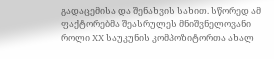გადაცემისა და შენახვის სახით. სწორედ ამ ფაქტორებმა შეასრულეს მნიშვნელოვანი როლი XX საუკუნის კომპოზიტორთა ახალ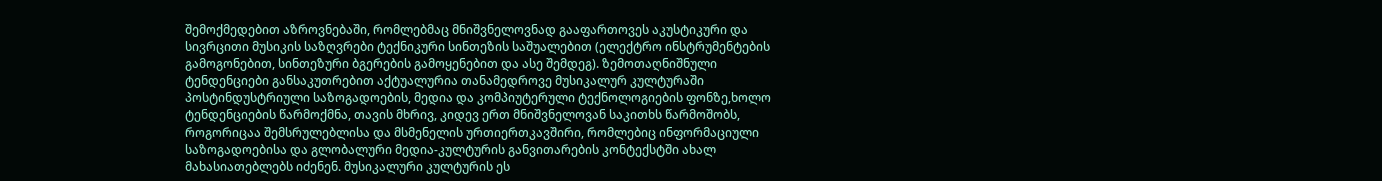შემოქმედებით აზროვნებაში, რომლებმაც მნიშვნელოვნად გააფართოვეს აკუსტიკური და სივრცითი მუსიკის საზღვრები ტექნიკური სინთეზის საშუალებით (ელექტრო ინსტრუმენტების გამოგონებით, სინთეზური ბგერების გამოყენებით და ასე შემდეგ). ზემოთაღნიშნული ტენდენციები განსაკუთრებით აქტუალურია თანამედროვე მუსიკალურ კულტურაში პოსტინდუსტრიული საზოგადოების, მედია და კომპიუტერული ტექნოლოგიების ფონზე,ხოლო ტენდენციების წარმოქმნა, თავის მხრივ, კიდევ ერთ მნიშვნელოვან საკითხს წარმოშობს, როგორიცაა შემსრულებლისა და მსმენელის ურთიერთკავშირი, რომლებიც ინფორმაციული საზოგადოებისა და გლობალური მედია-კულტურის განვითარების კონტექსტში ახალ მახასიათებლებს იძენენ. მუსიკალური კულტურის ეს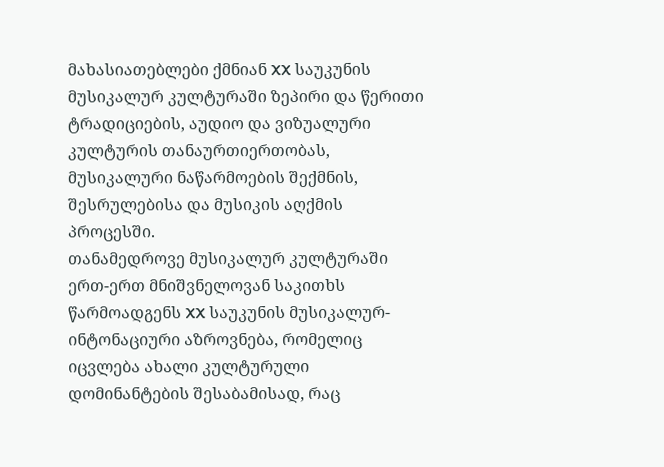მახასიათებლები ქმნიან XX საუკუნის მუსიკალურ კულტურაში ზეპირი და წერითი ტრადიციების, აუდიო და ვიზუალური კულტურის თანაურთიერთობას, მუსიკალური ნაწარმოების შექმნის, შესრულებისა და მუსიკის აღქმის პროცესში.
თანამედროვე მუსიკალურ კულტურაში ერთ-ერთ მნიშვნელოვან საკითხს წარმოადგენს XX საუკუნის მუსიკალურ-ინტონაციური აზროვნება, რომელიც იცვლება ახალი კულტურული დომინანტების შესაბამისად, რაც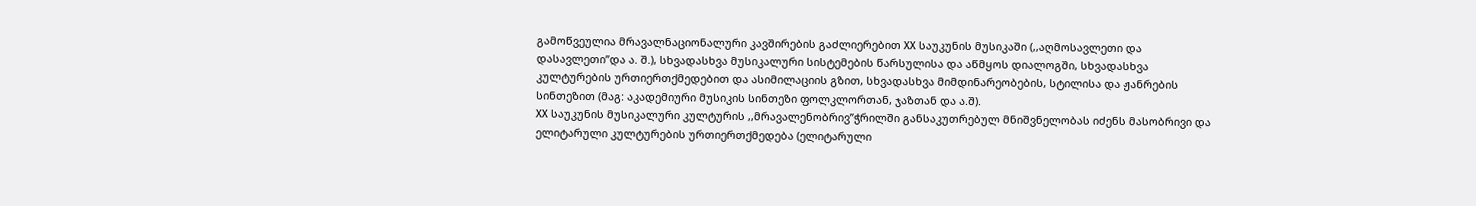გამოწვეულია მრავალნაციონალური კავშირების გაძლიერებით XX საუკუნის მუსიკაში (,,აღმოსავლეთი და დასავლეთი”და ა. შ.), სხვადასხვა მუსიკალური სისტემების წარსულისა და აწმყოს დიალოგში, სხვადასხვა კულტურების ურთიერთქმედებით და ასიმილაციის გზით, სხვადასხვა მიმდინარეობების, სტილისა და ჟანრების სინთეზით (მაგ: აკადემიური მუსიკის სინთეზი ფოლკლორთან, ჯაზთან და ა.შ).
XX საუკუნის მუსიკალური კულტურის ,,მრავალენობრივ”ჭრილში განსაკუთრებულ მნიშვნელობას იძენს მასობრივი და ელიტარული კულტურების ურთიერთქმედება (ელიტარული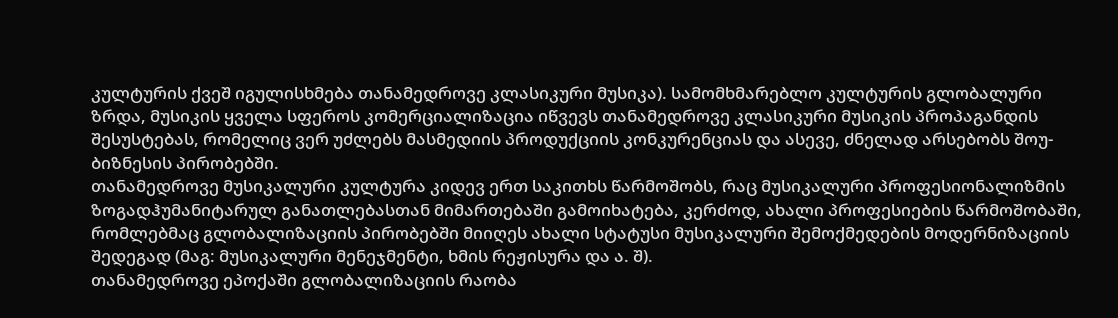კულტურის ქვეშ იგულისხმება თანამედროვე კლასიკური მუსიკა). სამომხმარებლო კულტურის გლობალური ზრდა, მუსიკის ყველა სფეროს კომერციალიზაცია იწვევს თანამედროვე კლასიკური მუსიკის პროპაგანდის შესუსტებას, რომელიც ვერ უძლებს მასმედიის პროდუქციის კონკურენციას და ასევე, ძნელად არსებობს შოუ-ბიზნესის პირობებში.
თანამედროვე მუსიკალური კულტურა კიდევ ერთ საკითხს წარმოშობს, რაც მუსიკალური პროფესიონალიზმის ზოგადჰუმანიტარულ განათლებასთან მიმართებაში გამოიხატება, კერძოდ, ახალი პროფესიების წარმოშობაში, რომლებმაც გლობალიზაციის პირობებში მიიღეს ახალი სტატუსი მუსიკალური შემოქმედების მოდერნიზაციის შედეგად (მაგ: მუსიკალური მენეჯმენტი, ხმის რეჟისურა და ა. შ).
თანამედროვე ეპოქაში გლობალიზაციის რაობა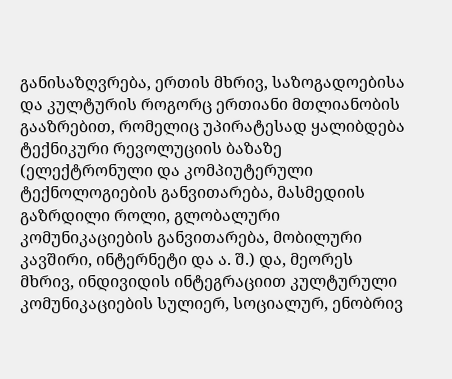განისაზღვრება, ერთის მხრივ, საზოგადოებისა და კულტურის როგორც ერთიანი მთლიანობის გააზრებით, რომელიც უპირატესად ყალიბდება ტექნიკური რევოლუციის ბაზაზე (ელექტრონული და კომპიუტერული ტექნოლოგიების განვითარება, მასმედიის გაზრდილი როლი, გლობალური კომუნიკაციების განვითარება, მობილური კავშირი, ინტერნეტი და ა. შ.) და, მეორეს მხრივ, ინდივიდის ინტეგრაციით კულტურული კომუნიკაციების სულიერ, სოციალურ, ენობრივ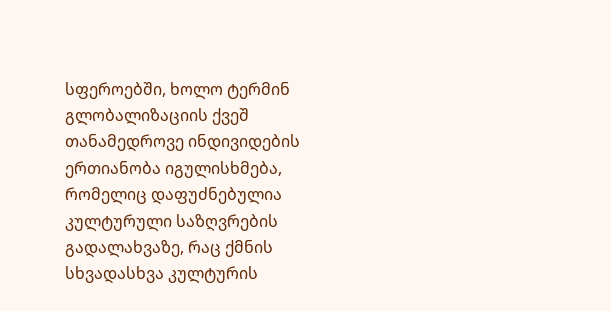სფეროებში, ხოლო ტერმინ გლობალიზაციის ქვეშ თანამედროვე ინდივიდების ერთიანობა იგულისხმება, რომელიც დაფუძნებულია კულტურული საზღვრების გადალახვაზე, რაც ქმნის სხვადასხვა კულტურის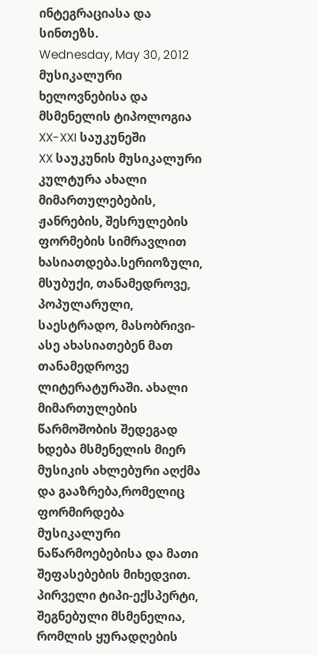ინტეგრაციასა და სინთეზს.
Wednesday, May 30, 2012
მუსიკალური ხელოვნებისა და მსმენელის ტიპოლოგია XX-XXI საუკუნეში
XX საუკუნის მუსიკალური კულტურა ახალი მიმართულებების, ჟანრების, შესრულების ფორმების სიმრავლით ხასიათდება.სერიოზული, მსუბუქი, თანამედროვე, პოპულარული, საესტრადო, მასობრივი-ასე ახასიათებენ მათ თანამედროვე ლიტერატურაში. ახალი მიმართულების წარმოშობის შედეგად ხდება მსმენელის მიერ მუსიკის ახლებური აღქმა და გააზრება,რომელიც ფორმირდება მუსიკალური ნაწარმოებებისა და მათი შეფასებების მიხედვით.
პირველი ტიპი-ექსპერტი, შეგნებული მსმენელია, რომლის ყურადღების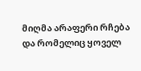მიღმა არაფერი რჩება და რომელიც ყოველ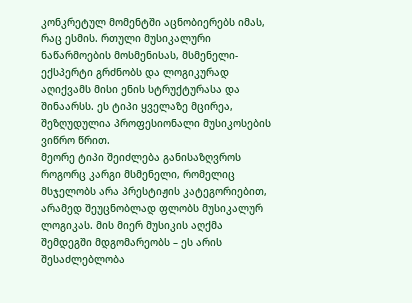კონკრეტულ მომენტში აცნობიერებს იმას, რაც ესმის. რთული მუსიკალური ნაწარმოების მოსმენისას, მსმენელი-ექსპერტი გრძნობს და ლოგიკურად აღიქვამს მისი ენის სტრუქტურასა და შინაარსს. ეს ტიპი ყველაზე მცირეა, შეზღუდულია პროფესიონალი მუსიკოსების ვიწრო წრით.
მეორე ტიპი შეიძლება განისაზღვროს როგორც კარგი მსმენელი, რომელიც მსჯელობს არა პრესტიჟის კატეგორიებით, არამედ შეუცნობლად ფლობს მუსიკალურ ლოგიკას. მის მიერ მუსიკის აღქმა შემდეგში მდგომარეობს – ეს არის შესაძლებლობა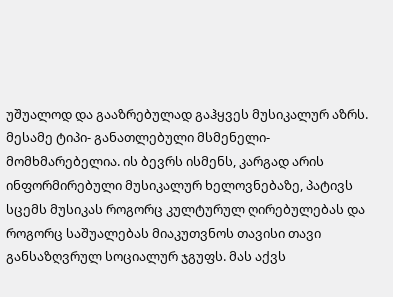უშუალოდ და გააზრებულად გაჰყვეს მუსიკალურ აზრს.
მესამე ტიპი- განათლებული მსმენელი- მომხმარებელია. ის ბევრს ისმენს, კარგად არის ინფორმირებული მუსიკალურ ხელოვნებაზე, პატივს სცემს მუსიკას როგორც კულტურულ ღირებულებას და როგორც საშუალებას მიაკუთვნოს თავისი თავი განსაზღვრულ სოციალურ ჯგუფს. მას აქვს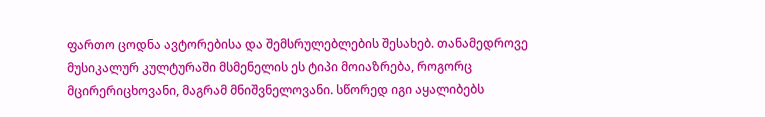ფართო ცოდნა ავტორებისა და შემსრულებლების შესახებ. თანამედროვე მუსიკალურ კულტურაში მსმენელის ეს ტიპი მოიაზრება, როგორც მცირერიცხოვანი, მაგრამ მნიშვნელოვანი. სწორედ იგი აყალიბებს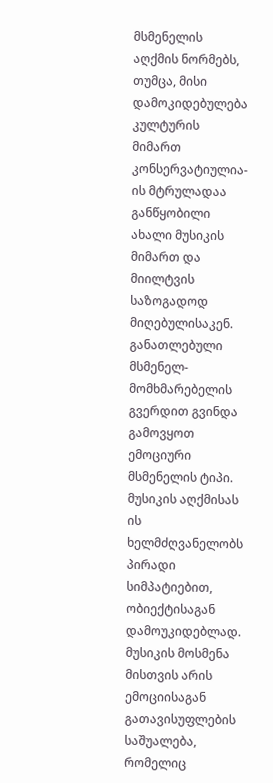მსმენელის აღქმის ნორმებს, თუმცა, მისი დამოკიდებულება კულტურის მიმართ კონსერვატიულია- ის მტრულადაა განწყობილი ახალი მუსიკის მიმართ და მიილტვის საზოგადოდ მიღებულისაკენ.
განათლებული მსმენელ- მომხმარებელის გვერდით გვინდა გამოვყოთ ემოციური მსმენელის ტიპი. მუსიკის აღქმისას ის ხელმძღვანელობს პირადი სიმპატიებით, ობიექტისაგან დამოუკიდებლად. მუსიკის მოსმენა მისთვის არის ემოციისაგან გათავისუფლების საშუალება, რომელიც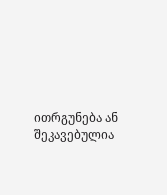ითრგუნება ან შეკავებულია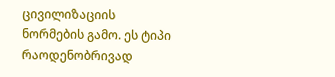ცივილიზაციის ნორმების გამო. ეს ტიპი რაოდენობრივად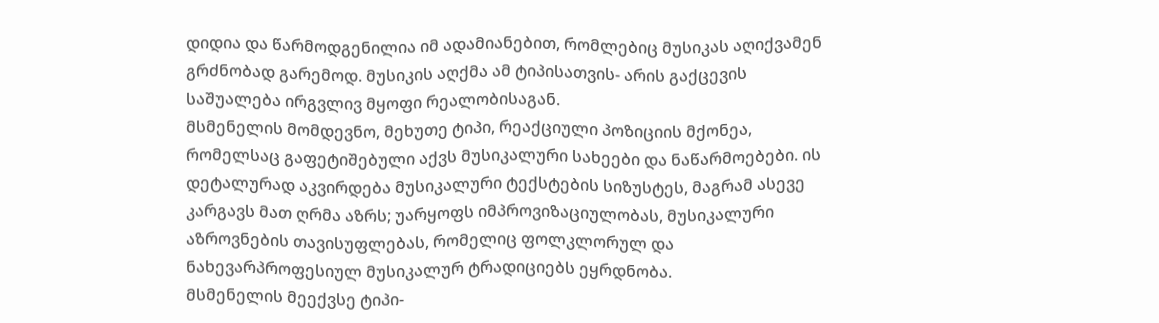დიდია და წარმოდგენილია იმ ადამიანებით, რომლებიც მუსიკას აღიქვამენ გრძნობად გარემოდ. მუსიკის აღქმა ამ ტიპისათვის- არის გაქცევის საშუალება ირგვლივ მყოფი რეალობისაგან.
მსმენელის მომდევნო, მეხუთე ტიპი, რეაქციული პოზიციის მქონეა, რომელსაც გაფეტიშებული აქვს მუსიკალური სახეები და ნაწარმოებები. ის დეტალურად აკვირდება მუსიკალური ტექსტების სიზუსტეს, მაგრამ ასევე კარგავს მათ ღრმა აზრს; უარყოფს იმპროვიზაციულობას, მუსიკალური აზროვნების თავისუფლებას, რომელიც ფოლკლორულ და ნახევარპროფესიულ მუსიკალურ ტრადიციებს ეყრდნობა.
მსმენელის მეექვსე ტიპი-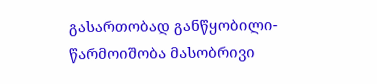გასართობად განწყობილი- წარმოიშობა მასობრივი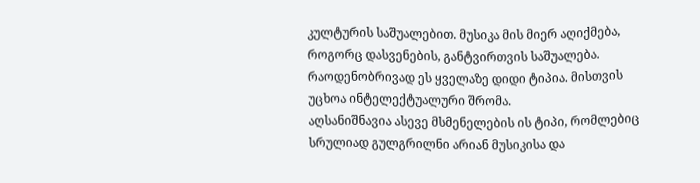კულტურის საშუალებით. მუსიკა მის მიერ აღიქმება, როგორც დასვენების, განტვირთვის საშუალება. რაოდენობრივად ეს ყველაზე დიდი ტიპია. მისთვის უცხოა ინტელექტუალური შრომა.
აღსანიშნავია ასევე მსმენელების ის ტიპი, რომლებიც სრულიად გულგრილნი არიან მუსიკისა და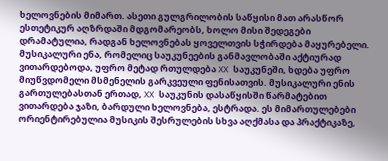ხელოვნების მიმართ. ასეთი გულგრილობის საწყისი მათ არასწორ ესთეტიკურ აღზრდაში მდგომარეობს, ხოლო მისი შედეგები დრამატულია, რადგან ხელოვნებას ყოველთვის სჭირდება მაყურებელი.
მუსიკალური ენა, რომელიც საუკუნეების განმავლობაში აქტიურად ვითარდებოდა, უფრო მეტად რთულდება XX საუკუნეში, ხდება უფრო მიუწვდომელი მსმენელის გარკვეული ფენისათვის. მუსიკალური ენის გართულებასთან ერთად, XX საუკუნის დასაწყისში წარმატებით ვითარდება ჯაზი, ბარდული ხელოვნება, ესტრადა. ეს მიმართულებები ორიენტირებულია მუსიკის შესრულების სხვა აღქმასა და პრაქტიკაზე,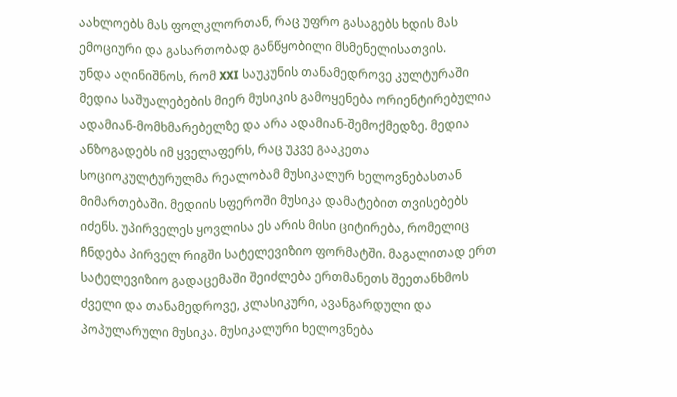აახლოებს მას ფოლკლორთან, რაც უფრო გასაგებს ხდის მას ემოციური და გასართობად განწყობილი მსმენელისათვის.
უნდა აღინიშნოს, რომ XXI საუკუნის თანამედროვე კულტურაში მედია საშუალებების მიერ მუსიკის გამოყენება ორიენტირებულია ადამიან-მომხმარებელზე და არა ადამიან-შემოქმედზე. მედია ანზოგადებს იმ ყველაფერს, რაც უკვე გააკეთა სოციოკულტურულმა რეალობამ მუსიკალურ ხელოვნებასთან მიმართებაში. მედიის სფეროში მუსიკა დამატებით თვისებებს იძენს. უპირველეს ყოვლისა ეს არის მისი ციტირება, რომელიც ჩნდება პირველ რიგში სატელევიზიო ფორმატში. მაგალითად ერთ სატელევიზიო გადაცემაში შეიძლება ერთმანეთს შეეთანხმოს ძველი და თანამედროვე, კლასიკური, ავანგარდული და პოპულარული მუსიკა. მუსიკალური ხელოვნება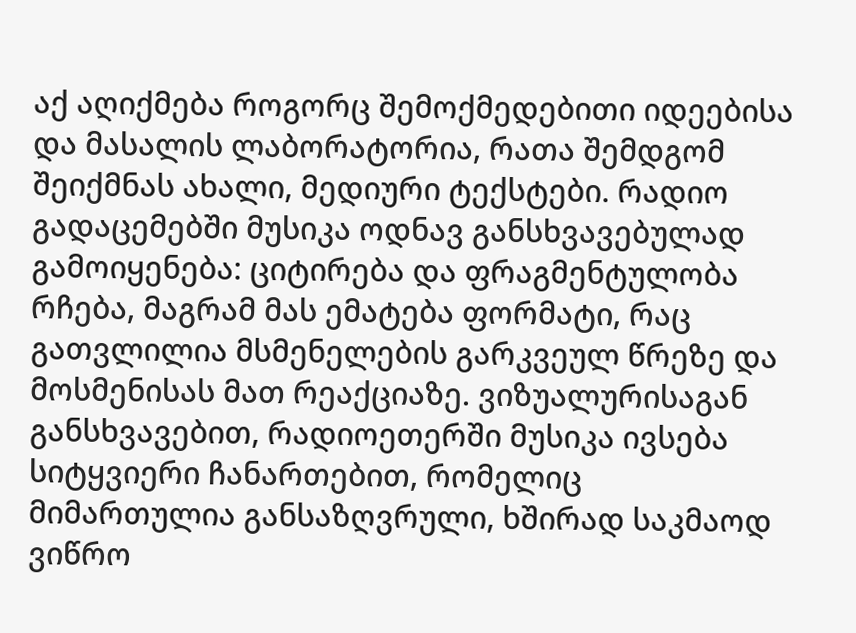აქ აღიქმება როგორც შემოქმედებითი იდეებისა და მასალის ლაბორატორია, რათა შემდგომ შეიქმნას ახალი, მედიური ტექსტები. რადიო გადაცემებში მუსიკა ოდნავ განსხვავებულად გამოიყენება: ციტირება და ფრაგმენტულობა რჩება, მაგრამ მას ემატება ფორმატი, რაც გათვლილია მსმენელების გარკვეულ წრეზე და მოსმენისას მათ რეაქციაზე. ვიზუალურისაგან განსხვავებით, რადიოეთერში მუსიკა ივსება სიტყვიერი ჩანართებით, რომელიც მიმართულია განსაზღვრული, ხშირად საკმაოდ ვიწრო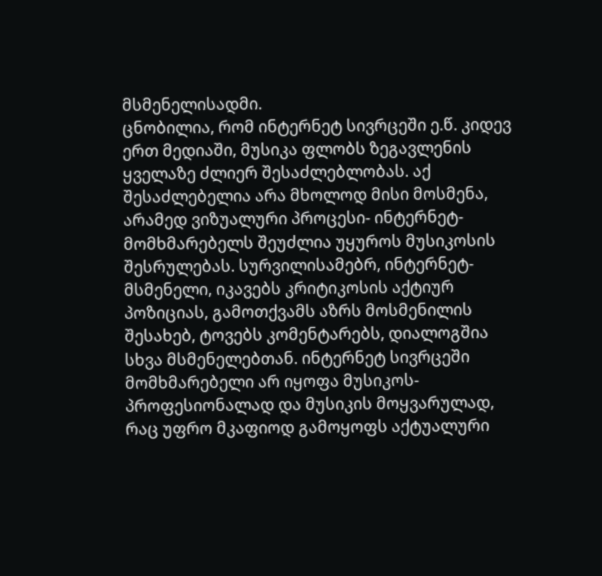მსმენელისადმი.
ცნობილია, რომ ინტერნეტ სივრცეში ე.წ. კიდევ ერთ მედიაში, მუსიკა ფლობს ზეგავლენის ყველაზე ძლიერ შესაძლებლობას. აქ შესაძლებელია არა მხოლოდ მისი მოსმენა, არამედ ვიზუალური პროცესი- ინტერნეტ-მომხმარებელს შეუძლია უყუროს მუსიკოსის შესრულებას. სურვილისამებრ, ინტერნეტ- მსმენელი, იკავებს კრიტიკოსის აქტიურ პოზიციას, გამოთქვამს აზრს მოსმენილის შესახებ, ტოვებს კომენტარებს, დიალოგშია სხვა მსმენელებთან. ინტერნეტ სივრცეში მომხმარებელი არ იყოფა მუსიკოს-პროფესიონალად და მუსიკის მოყვარულად, რაც უფრო მკაფიოდ გამოყოფს აქტუალური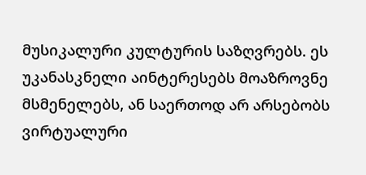მუსიკალური კულტურის საზღვრებს. ეს უკანასკნელი აინტერესებს მოაზროვნე მსმენელებს, ან საერთოდ არ არსებობს ვირტუალური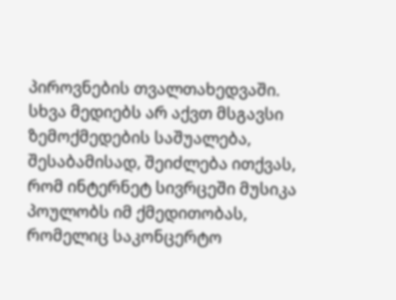პიროვნების თვალთახედვაში. სხვა მედიებს არ აქვთ მსგავსი ზემოქმედების საშუალება, შესაბამისად, შეიძლება ითქვას, რომ ინტერნეტ სივრცეში მუსიკა პოულობს იმ ქმედითობას, რომელიც საკონცერტო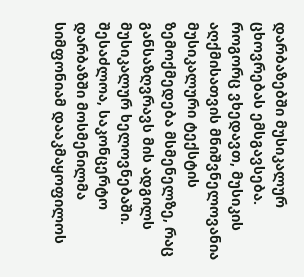დარბაზებში მუსიკალურ ცხოვრებას ემსგავსება.
როგორც ვხედავთ, მუსიკის აღქმისათვის მნიშვნელოვანია მუსიკალური ტექსტის ზემოქმედება მსმენელზე, რაც განსაზღვრავს მის ადგილს მუსიკალურ ხელოვნებაში. შესაძლოა, საკონცერტო დარბაზში მოსმენილმა სიმფონიამ დააკმაყოფილოს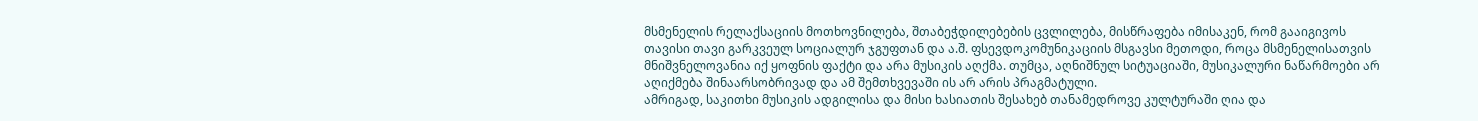მსმენელის რელაქსაციის მოთხოვნილება, შთაბეჭდილებების ცვლილება, მისწრაფება იმისაკენ, რომ გააიგივოს თავისი თავი გარკვეულ სოციალურ ჯგუფთან და ა.შ. ფსევდოკომუნიკაციის მსგავსი მეთოდი, როცა მსმენელისათვის მნიშვნელოვანია იქ ყოფნის ფაქტი და არა მუსიკის აღქმა. თუმცა, აღნიშნულ სიტუაციაში, მუსიკალური ნაწარმოები არ აღიქმება შინაარსობრივად და ამ შემთხვევაში ის არ არის პრაგმატული.
ამრიგად, საკითხი მუსიკის ადგილისა და მისი ხასიათის შესახებ თანამედროვე კულტურაში ღია და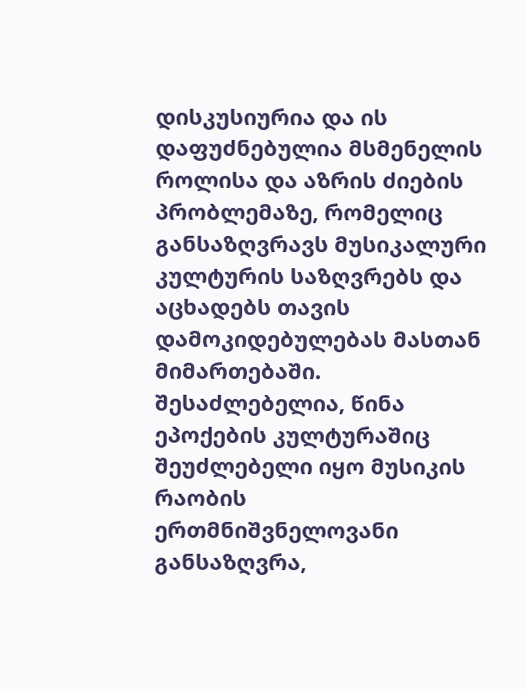დისკუსიურია და ის დაფუძნებულია მსმენელის როლისა და აზრის ძიების პრობლემაზე, რომელიც განსაზღვრავს მუსიკალური კულტურის საზღვრებს და აცხადებს თავის დამოკიდებულებას მასთან მიმართებაში.
შესაძლებელია, წინა ეპოქების კულტურაშიც შეუძლებელი იყო მუსიკის რაობის ერთმნიშვნელოვანი განსაზღვრა,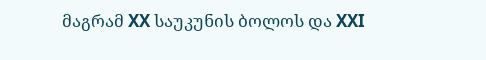მაგრამ XX საუკუნის ბოლოს და XXI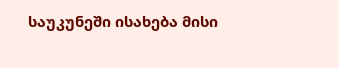საუკუნეში ისახება მისი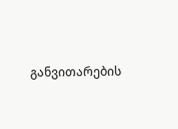განვითარების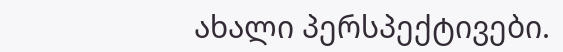ახალი პერსპექტივები.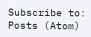Subscribe to:
Posts (Atom)